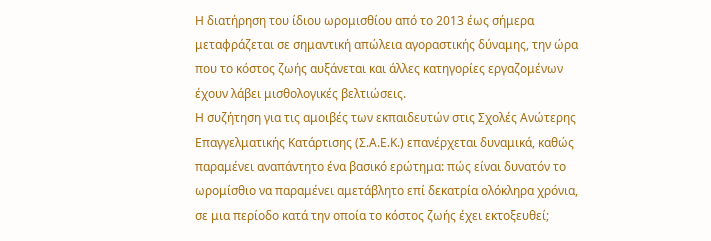Η διατήρηση του ίδιου ωρομισθίου από το 2013 έως σήμερα μεταφράζεται σε σημαντική απώλεια αγοραστικής δύναμης, την ώρα που το κόστος ζωής αυξάνεται και άλλες κατηγορίες εργαζομένων έχουν λάβει μισθολογικές βελτιώσεις.
Η συζήτηση για τις αμοιβές των εκπαιδευτών στις Σχολές Ανώτερης Επαγγελματικής Κατάρτισης (Σ.Α.Ε.Κ.) επανέρχεται δυναμικά, καθώς παραμένει αναπάντητο ένα βασικό ερώτημα: πώς είναι δυνατόν το ωρομίσθιο να παραμένει αμετάβλητο επί δεκατρία ολόκληρα χρόνια, σε μια περίοδο κατά την οποία το κόστος ζωής έχει εκτοξευθεί;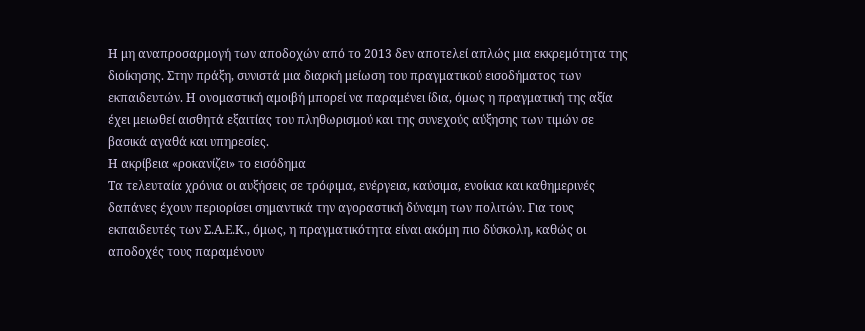Η μη αναπροσαρμογή των αποδοχών από το 2013 δεν αποτελεί απλώς μια εκκρεμότητα της διοίκησης. Στην πράξη, συνιστά μια διαρκή μείωση του πραγματικού εισοδήματος των εκπαιδευτών. Η ονομαστική αμοιβή μπορεί να παραμένει ίδια, όμως η πραγματική της αξία έχει μειωθεί αισθητά εξαιτίας του πληθωρισμού και της συνεχούς αύξησης των τιμών σε βασικά αγαθά και υπηρεσίες.
Η ακρίβεια «ροκανίζει» το εισόδημα
Τα τελευταία χρόνια οι αυξήσεις σε τρόφιμα, ενέργεια, καύσιμα, ενοίκια και καθημερινές δαπάνες έχουν περιορίσει σημαντικά την αγοραστική δύναμη των πολιτών. Για τους εκπαιδευτές των Σ.Α.Ε.Κ., όμως, η πραγματικότητα είναι ακόμη πιο δύσκολη, καθώς οι αποδοχές τους παραμένουν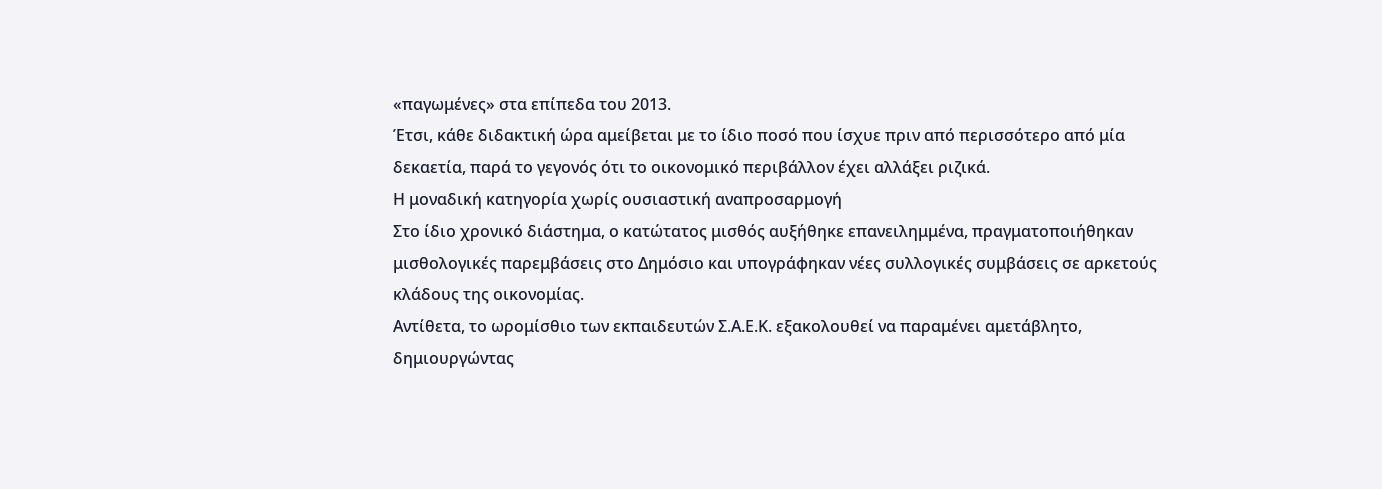«παγωμένες» στα επίπεδα του 2013.
Έτσι, κάθε διδακτική ώρα αμείβεται με το ίδιο ποσό που ίσχυε πριν από περισσότερο από μία δεκαετία, παρά το γεγονός ότι το οικονομικό περιβάλλον έχει αλλάξει ριζικά.
Η μοναδική κατηγορία χωρίς ουσιαστική αναπροσαρμογή
Στο ίδιο χρονικό διάστημα, ο κατώτατος μισθός αυξήθηκε επανειλημμένα, πραγματοποιήθηκαν μισθολογικές παρεμβάσεις στο Δημόσιο και υπογράφηκαν νέες συλλογικές συμβάσεις σε αρκετούς κλάδους της οικονομίας.
Αντίθετα, το ωρομίσθιο των εκπαιδευτών Σ.Α.Ε.Κ. εξακολουθεί να παραμένει αμετάβλητο, δημιουργώντας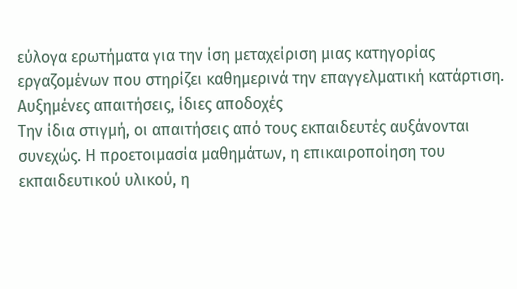εύλογα ερωτήματα για την ίση μεταχείριση μιας κατηγορίας εργαζομένων που στηρίζει καθημερινά την επαγγελματική κατάρτιση.
Αυξημένες απαιτήσεις, ίδιες αποδοχές
Την ίδια στιγμή, οι απαιτήσεις από τους εκπαιδευτές αυξάνονται συνεχώς. Η προετοιμασία μαθημάτων, η επικαιροποίηση του εκπαιδευτικού υλικού, η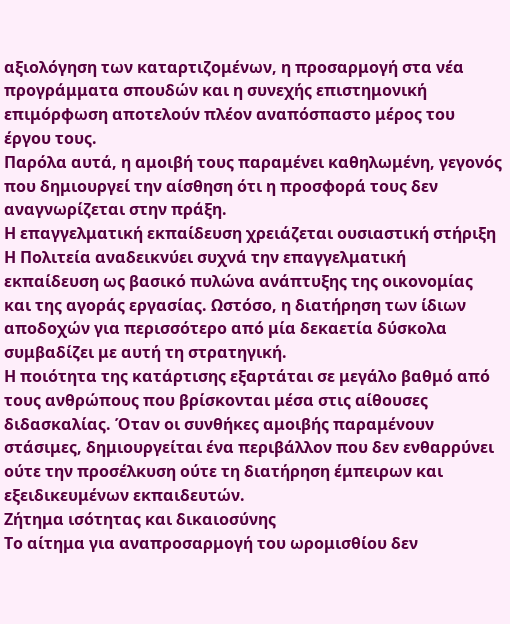αξιολόγηση των καταρτιζομένων, η προσαρμογή στα νέα προγράμματα σπουδών και η συνεχής επιστημονική επιμόρφωση αποτελούν πλέον αναπόσπαστο μέρος του έργου τους.
Παρόλα αυτά, η αμοιβή τους παραμένει καθηλωμένη, γεγονός που δημιουργεί την αίσθηση ότι η προσφορά τους δεν αναγνωρίζεται στην πράξη.
Η επαγγελματική εκπαίδευση χρειάζεται ουσιαστική στήριξη
Η Πολιτεία αναδεικνύει συχνά την επαγγελματική εκπαίδευση ως βασικό πυλώνα ανάπτυξης της οικονομίας και της αγοράς εργασίας. Ωστόσο, η διατήρηση των ίδιων αποδοχών για περισσότερο από μία δεκαετία δύσκολα συμβαδίζει με αυτή τη στρατηγική.
Η ποιότητα της κατάρτισης εξαρτάται σε μεγάλο βαθμό από τους ανθρώπους που βρίσκονται μέσα στις αίθουσες διδασκαλίας. Όταν οι συνθήκες αμοιβής παραμένουν στάσιμες, δημιουργείται ένα περιβάλλον που δεν ενθαρρύνει ούτε την προσέλκυση ούτε τη διατήρηση έμπειρων και εξειδικευμένων εκπαιδευτών.
Ζήτημα ισότητας και δικαιοσύνης
Το αίτημα για αναπροσαρμογή του ωρομισθίου δεν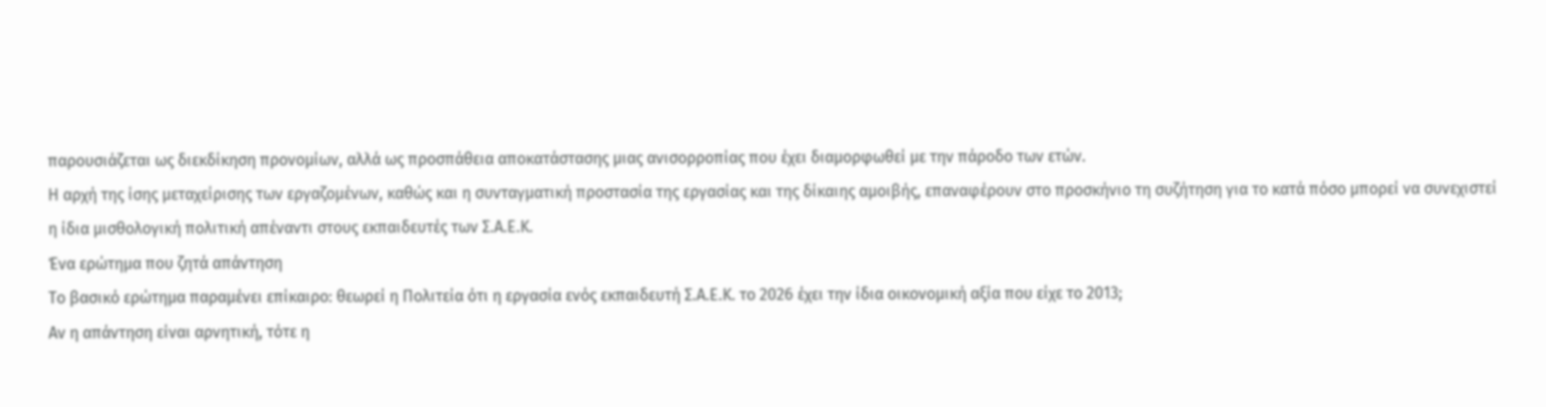παρουσιάζεται ως διεκδίκηση προνομίων, αλλά ως προσπάθεια αποκατάστασης μιας ανισορροπίας που έχει διαμορφωθεί με την πάροδο των ετών.
Η αρχή της ίσης μεταχείρισης των εργαζομένων, καθώς και η συνταγματική προστασία της εργασίας και της δίκαιης αμοιβής, επαναφέρουν στο προσκήνιο τη συζήτηση για το κατά πόσο μπορεί να συνεχιστεί η ίδια μισθολογική πολιτική απέναντι στους εκπαιδευτές των Σ.Α.Ε.Κ.
Ένα ερώτημα που ζητά απάντηση
Το βασικό ερώτημα παραμένει επίκαιρο: θεωρεί η Πολιτεία ότι η εργασία ενός εκπαιδευτή Σ.Α.Ε.Κ. το 2026 έχει την ίδια οικονομική αξία που είχε το 2013;
Αν η απάντηση είναι αρνητική, τότε η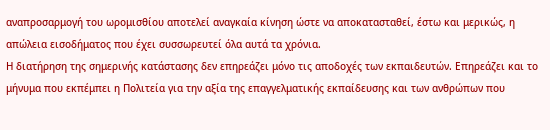αναπροσαρμογή του ωρομισθίου αποτελεί αναγκαία κίνηση ώστε να αποκατασταθεί, έστω και μερικώς, η απώλεια εισοδήματος που έχει συσσωρευτεί όλα αυτά τα χρόνια.
Η διατήρηση της σημερινής κατάστασης δεν επηρεάζει μόνο τις αποδοχές των εκπαιδευτών. Επηρεάζει και το μήνυμα που εκπέμπει η Πολιτεία για την αξία της επαγγελματικής εκπαίδευσης και των ανθρώπων που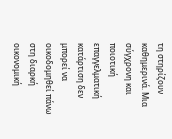τη στηρίζουν καθημερινά. Μια σύγχρονη και ποιοτική επαγγελματική κατάρτιση δεν μπορεί να οικοδομηθεί πάνω στη διαρκή οικονομική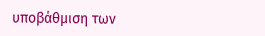υποβάθμιση των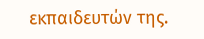εκπαιδευτών της.